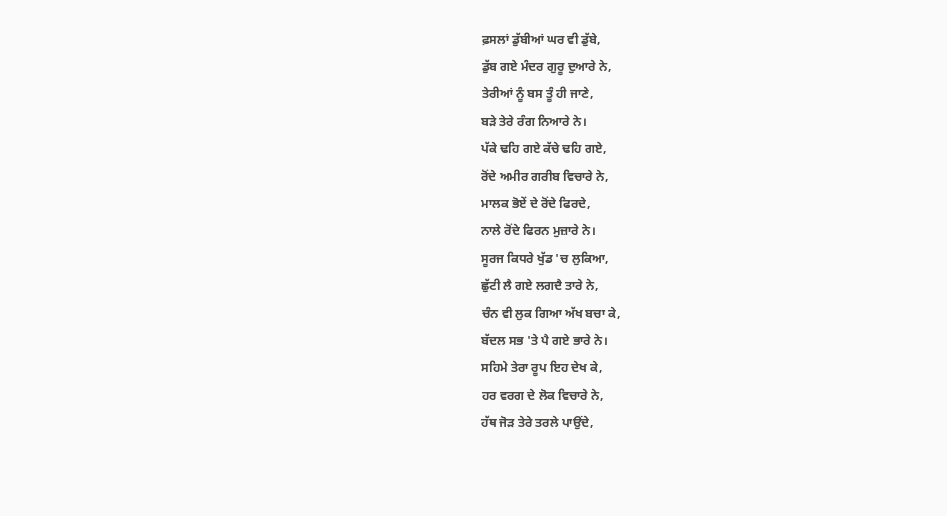ਫ਼ਸਲਾਂ ਡੁੱਬੀਆਂ ਘਰ ਵੀ ਡੁੱਬੇ,
ਡੁੱਬ ਗਏ ਮੰਦਰ ਗੁਰੂ ਦੁਆਰੇ ਨੇ,
ਤੇਰੀਆਂ ਨੂੰ ਬਸ ਤੂੰ ਹੀ ਜਾਣੇ,
ਬੜੇ ਤੇਰੇ ਰੰਗ ਨਿਆਰੇ ਨੇ।
ਪੱਕੇ ਢਹਿ ਗਏ ਕੱਚੇ ਢਹਿ ਗਏ,
ਰੋਂਦੇ ਅਮੀਰ ਗਰੀਬ ਵਿਚਾਰੇ ਨੇ,
ਮਾਲਕ ਭੋਏਂ ਦੇ ਰੋਂਦੇ ਫਿਰਦੇ,
ਨਾਲੇ ਰੋਂਦੇ ਫਿਰਨ ਮੁਜ਼ਾਰੇ ਨੇ।
ਸੂਰਜ ਕਿਧਰੇ ਖੁੱਡ 'ਚ ਲੁਕਿਆ,
ਛੁੱਟੀ ਲੈ ਗਏ ਲਗਦੈ ਤਾਰੇ ਨੇ,
ਚੰਨ ਵੀ ਲੁਕ ਗਿਆ ਅੱਖ ਬਚਾ ਕੇ,
ਬੱਦਲ ਸਭ 'ਤੇ ਪੈ ਗਏ ਭਾਰੇ ਨੇ।
ਸਹਿਮੇ ਤੇਰਾ ਰੂਪ ਇਹ ਦੇਖ ਕੇ,
ਹਰ ਵਰਗ ਦੇ ਲੋਕ ਵਿਚਾਰੇ ਨੇ,
ਹੱਥ ਜੋੜ ਤੇਰੇ ਤਰਲੇ ਪਾਉਂਦੇ,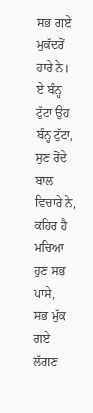ਸਭ ਗਏ ਮੁਕੱਦਰੋਂ ਹਾਰੇ ਨੇ।
ਏ ਬੰਨ੍ਹ ਟੁੱਟਾ ਉਹ ਬੰਨ੍ਹ ਟੁੱਟਾ,
ਸੁਣ ਰੋਂਦੇ ਬਾਲ ਵਿਚਾਰੇ ਨੇ,
ਕਹਿਰ ਹੈ ਮਚਿਆ ਹੁਣ ਸਭ ਪਾਸੇ,
ਸਭ ਮੁੱਕ ਗਏ ਲੱਗਣ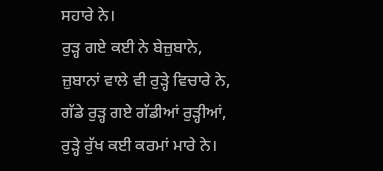ਸਹਾਰੇ ਨੇ।
ਰੁੜ੍ਹ ਗਏ ਕਈ ਨੇ ਬੇਜ਼ੁਬਾਨੇ,
ਜ਼ੁਬਾਨਾਂ ਵਾਲੇ ਵੀ ਰੁੜ੍ਹੇ ਵਿਚਾਰੇ ਨੇ,
ਗੱਡੇ ਰੁੜ੍ਹ ਗਏ ਗੱਡੀਆਂ ਰੁੜ੍ਹੀਆਂ,
ਰੁੜ੍ਹੇ ਰੁੱਖ ਕਈ ਕਰਮਾਂ ਮਾਰੇ ਨੇ।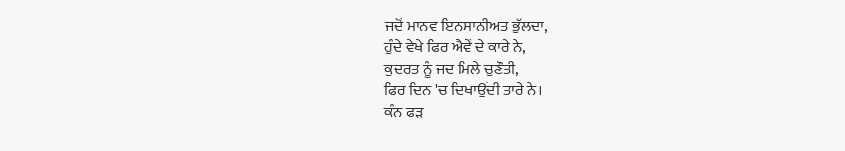ਜਦੋਂ ਮਾਨਵ ਇਨਸਾਨੀਅਤ ਭੁੱਲਦਾ,
ਹੁੰਦੇ ਵੇਖੇ ਫਿਰ ਐਵੇਂ ਦੇ ਕਾਰੇ ਨੇ,
ਕੁਦਰਤ ਨੂੰ ਜਦ ਮਿਲੇ ਚੁਣੌਤੀ,
ਫਿਰ ਦਿਨ 'ਚ ਦਿਖਾਉਂਦੀ ਤਾਰੇ ਨੇ।
ਕੰਨ ਫੜ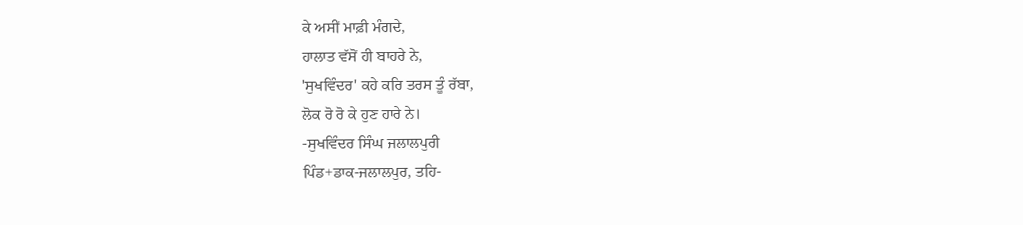ਕੇ ਅਸੀਂ ਮਾਫ਼ੀ ਮੰਗਦੇ,
ਹਾਲਾਤ ਵੱਸੋਂ ਹੀ ਬਾਹਰੇ ਨੇ,
'ਸੁਖਵਿੰਦਰ' ਕਹੇ ਕਰਿ ਤਰਸ ਤੂੰ ਰੱਬਾ,
ਲੋਕ ਰੋ ਰੋ ਕੇ ਹੁਣ ਹਾਰੇ ਨੇ।
-ਸੁਖਵਿੰਦਰ ਸਿੰਘ ਜਲਾਲਪੁਰੀ
ਪਿੰਡ+ਡਾਕ-ਜਲਾਲਪੁਰ, ਤਹਿ-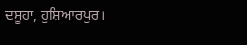ਦਸੂਹਾ, ਹੁਸ਼ਿਆਰਪੁਰ।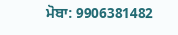ਮੋਬਾ: 9906381482